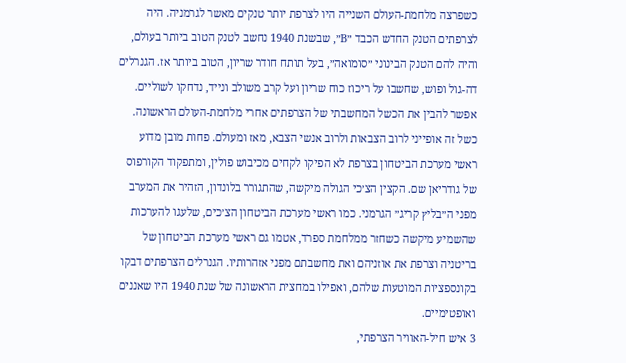כשפרצה מלחמת-העולם השנייה היו לצרפת יותר טנקים מאשר לגרמניה. היה לצרפתים הטנק החדש הכבד ״B״, שבשנת 1940 נחשב לטנק הטוב ביותר בעולם, והיה להם הטנק הבינוני ״סומואה״, בעל תותח חודר שריון, הטוב ביותר אז. הגנרלים דה-גול ופוש, שחשבו על ריכוז כוח שריון ועל קרב משולב ונייד, נדחקו לשוליים. אפשר להבין את הכשל המחשבתי של הצרפתים אחרי מלחמת-העולם הראשונה. כשל זה אופייני לרוב הצבאות ולרוב אנשי הצבא, מאז ומעולם. פחות מובן מדוע ראשי מערכת הביטחון בצרפת לא הפיקו לקחים מכיבוש פולין, ומתפקוד הקורפוס של גודריאן שם. הקצין הצ׳כי הגולה מיקשה, שהתגורר בלונדון, הזהיר את המערב מפני ה״בליץ קריג״ הגרמני. כמו ראשי מערכת הביטחון הצ׳כים, שלעגו להערכות שהשמיע מיקשה כשחזר ממלחמת ספרד, אטמו גם ראשי מערכת הביטחון של בריטניה וצרפת את אוזניהם ואת מחשבתם מפני אזהרותיו. הגנרלים הצרפתים דבקו בקונספציות המוטעות שלהם, ואפילו במחצית הראשונה של שנת 1940 היו שאננים ואופטימיים.
3 איש חיל-האוויר הצרפתי,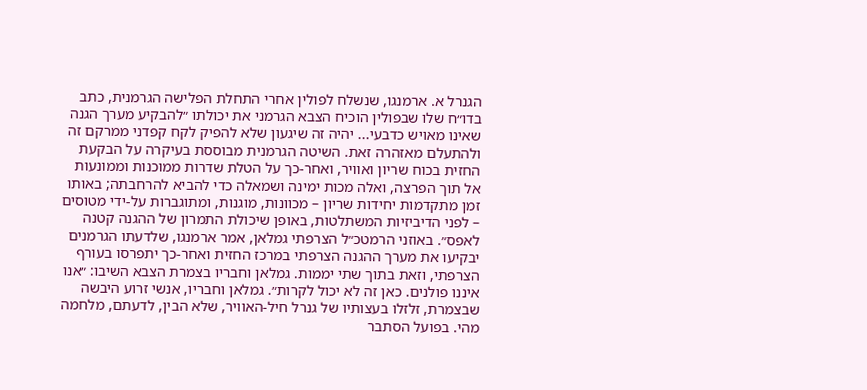הגנרל א. ארמנגו, שנשלח לפולין אחרי התחלת הפלישה הגרמנית, כתב בדו״ח שלו שבפולין הוכיח הצבא הגרמני את יכולתו ״להבקיע מערך הגנה שאינו מאויש כדבעי... יהיה זה שיגעון שלא להפיק לקח קפדני ממרקם זה ולהתעלם מאזהרה זאת. השיטה הגרמנית מבוססת בעיקרה על הבקעת החזית בכוח שריון ואוויר, ואחר-כך על הטלת שדרות ממוכנות וממונעות אל תוך הפרצה, ואלה מכות ימינה ושמאלה כדי להביא להרחבתה; באותו זמן מתקדמות יחידות שריון – מכוונות, מוגנות, ומתוגברות על-ידי מטוסים – לפני הדיביזיות המשתלטות, באופן שיכולת התמרון של ההגנה קטנה לאפס״. באוזני הרמטכ״ל הצרפתי גמלאן, אמר ארמנגו, שלדעתו הגרמנים יבקיעו את מערך ההגנה הצרפתי במרכז החזית ואחר-כך יתפרסו בעורף הצרפתי, וזאת בתוך שתי יממות. גמלאן וחבריו בצמרת הצבא השיבו: ״אנו איננו פולנים. כאן זה לא יכול לקרות״. גמלאן וחבריו, אנשי זרוע היבשה שבצמרת, זלזלו בעצותיו של גנרל חיל-האוויר, שלא הבין, לדעתם, מלחמה מהי. בפועל הסתבר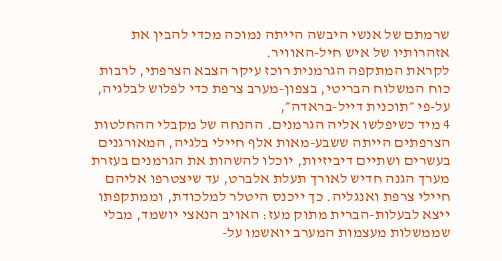שרמתם של אנשי היבשה הייתה נמוכה מכדי להבין את אזהרותיו של איש חיל-האוויר.
לקראת המתקפה הגרמנית רוכז עיקר הצבא הצרפתי, לרבות כוח המשלוח הבריטי, בצפון-מערב צרפת כדי לפלוש לבלגיה, על-פי ״תוכנית דייל-בראדה״,
4 מיד כשיפלשו אליה הגרמנים. ההנחה של מקבלי ההחלטות הצרפתים הייתה ששבע-מאות אלף חיילי בלגיה, המאורגנים בעשרים ושתיים דיביזיות, יוכלו להשהות את הגרמנים בעזרת מערך הגנה חדיש לאורך תעלת אלברט, עד שיצטרפו אליהם חיילי צרפת ואנגליה. כך ייכנס היטלר למלכודת, וממתקפתו ייצא לבעלות-הברית מתוק מעז: האויב הנאצי יושמד, מבלי שממשלות מעצמות המערב יואשמו על-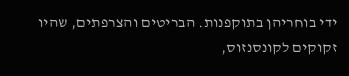ידי בוחריהן בתוקפנות. הבריטים והצרפתים, שהיו זקוקים לקונסנזוס,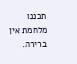תכננו מלחמת אין ברירה.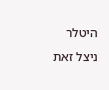היטלר ניצל זאת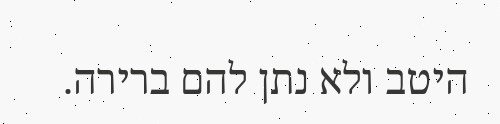היטב ולא נתן להם ברירה.